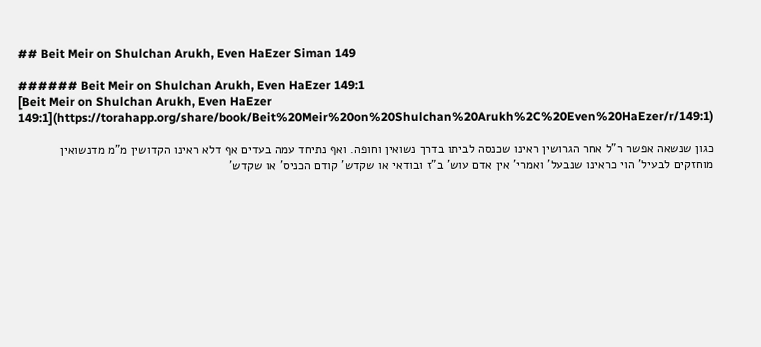## Beit Meir on Shulchan Arukh, Even HaEzer Siman 149

###### Beit Meir on Shulchan Arukh, Even HaEzer 149:1
[Beit Meir on Shulchan Arukh, Even HaEzer 149:1](https://torahapp.org/share/book/Beit%20Meir%20on%20Shulchan%20Arukh%2C%20Even%20HaEzer/r/149:1)

כגון שנשאה אפשר ר"ל אחר הגרושין ראינו שכנסה לביתו בדרך נשואין וחופה. ואף נתיחד עמה בעדים אף דלא ראינו הקדושין מ"מ מדנשואין מוחזקים לבעיל' הוי כראינו שנבעל' ואמרי' אין אדם עוש' ב"ז ובודאי או שקדש' קודם הכניס' או שקדש'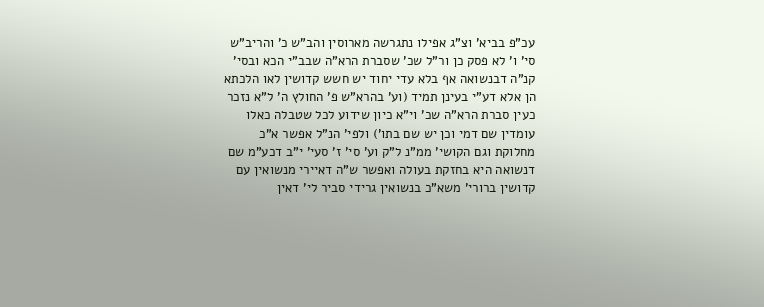עכ"פ בביא' וצ"ג אפילו נתגרשה מארוסין והב"ש כ' והריב"ש סי' ו' לא פסק כן ור"ל שכ' שסברת הרא"ה שבב"י הכא ובסי' קנ"ה דבנשואה אף בלא עדי יחוד יש חשש קדושין לאו הלכתא הן אלא דע"י בעינן תמיד (וע' בהרא"ש פ' החולץ ה' ל"א נזכר כעין סברת הרא"ה שכ' וי"א כיון שידוע לכל שטבלה כאלו עומדין שם דמי וכן יש שם בתו') ולפי' הנ"ל אפשר א"כ מחלוקת וגם הקושי' ממ"נ ל"ק וע' סי' ז' סעי' י"ב דכע"מ שם דנשואה היא בחזקת בעולה ואפשר ש"ה דאיירי מנשואין עם קדושין ברורי' משא"כ בנשואין גרידי סביר לי' דאין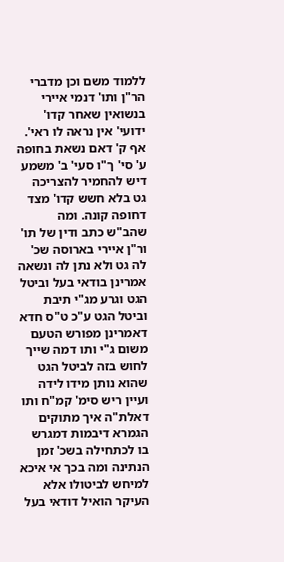ללמוד משם וכן מדברי הר"ן ותו' דנמי איירי בנשואין שאחר קדו' ידועי' אין נראה לו ראי'. אף ק' דאם נשאת בחופה ע' סי' ך"ו סעי' ב' משמע דיש להחמיר להצריכה גט בלא חשש קדו' מצד דחופה קונה. ומה שהב"ש כתב ודין של תו' ור"ן איירי בארוסה שכ' לה גט ולא נתן לה ונשאה אמרינן בודאי בעל וביטל הגט וגרע מג"י תיבת וביטל הגט ע"כ ט"ס חדא דאמרינן מפורש הטעם משום ג"י ותו דמה שייך לחוש בזה לביטל הגט שהוא נותן מידו לידה ועיין ריש סימ' קמ"ח ותו דאלת"ה איך מתוקים הגמרא דיבמות דמגרש בו לכתחילה בשכ' זמן הנתינה ומה בכך אי איכא למיחש לביטולו אלא העיקר הואיל דודאי בעל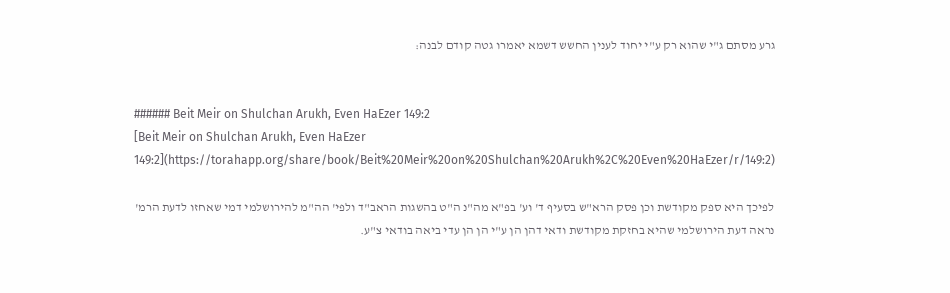גרע מסתם ג"י שהוא רק ע"י יחוד לענין החשש דשמא יאמרו גטה קודם לבנה:


###### Beit Meir on Shulchan Arukh, Even HaEzer 149:2
[Beit Meir on Shulchan Arukh, Even HaEzer 149:2](https://torahapp.org/share/book/Beit%20Meir%20on%20Shulchan%20Arukh%2C%20Even%20HaEzer/r/149:2)

לפיכך היא ספק מקודשת וכן פסק הרא"ש בסעיף ד' וע' בפ"א מה"נ ה"ט בהשגות הראב"ד ולפי' הה"מ להירושלמי דמי שאחזו לדעת הרמ' נראה דעת הירושלמי שהיא בחזקת מקודשת ודאי דהן הן ע"י הן הן עדי ביאה בודאי צ"ע.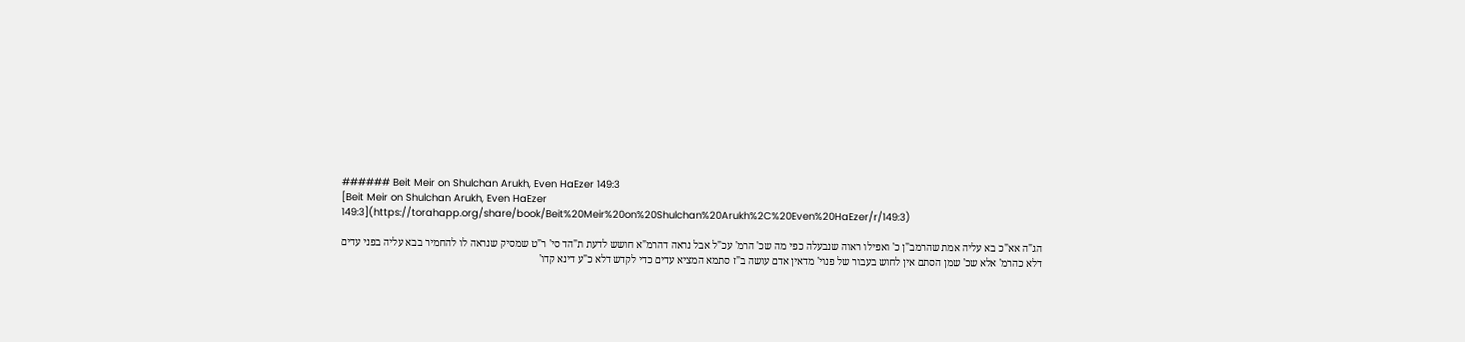###### Beit Meir on Shulchan Arukh, Even HaEzer 149:3
[Beit Meir on Shulchan Arukh, Even HaEzer 149:3](https://torahapp.org/share/book/Beit%20Meir%20on%20Shulchan%20Arukh%2C%20Even%20HaEzer/r/149:3)

הג"ה אא"כ בא עליה אמת שהרמב"ן כ' ואפילו ראוה שנבעלה כפי מה שכ' הרמ' עכ"ל אבל נראה דהרמ"א חושש לדעת ת"הד סי' ר"ט שמסיק שנראה לו להחמיר בבא עליה בפני עדים דלא כהרמ' אלא שכ' שמן הסתם אין לחוש בעבור של פנוי' מדאין אדם עושה ב"ז סתמא המציא עדים כדי לקדש דלא כ"ע דינא קדו'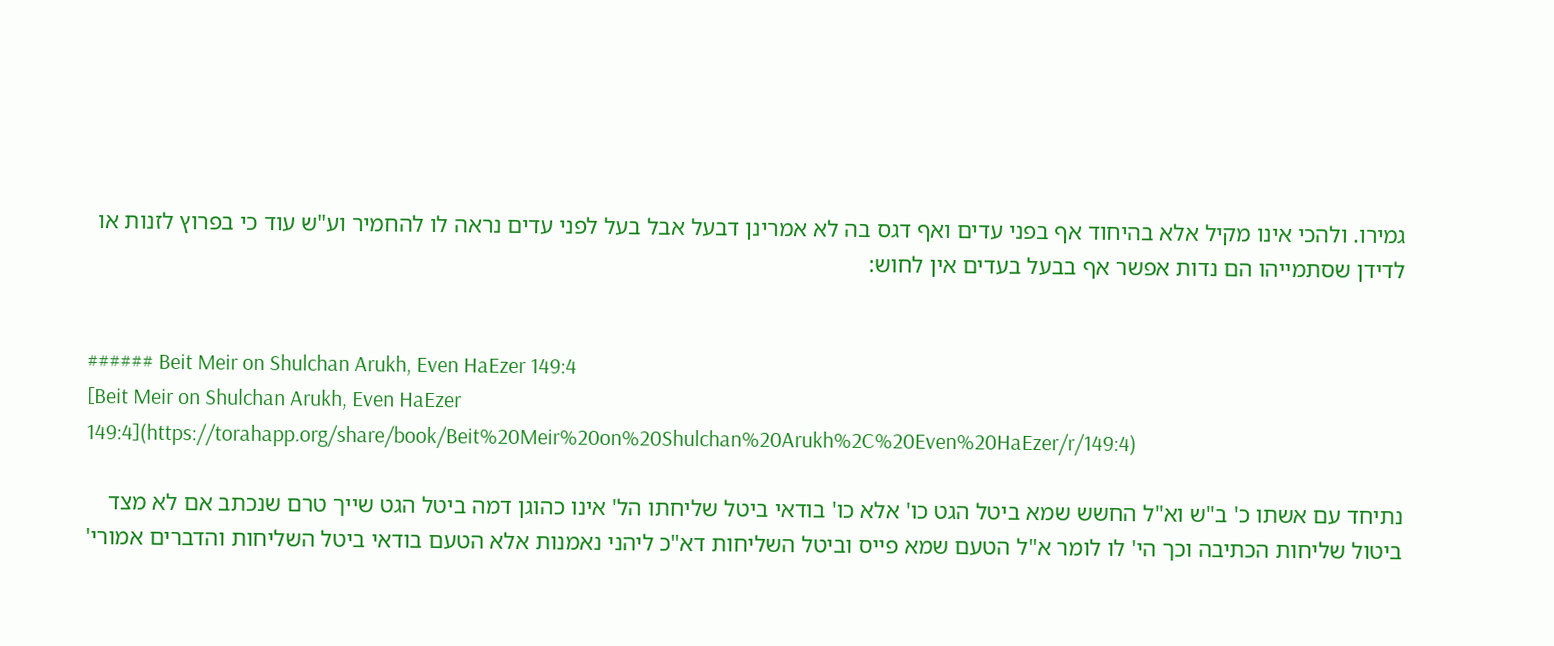גמירו. ולהכי אינו מקיל אלא בהיחוד אף בפני עדים ואף דגס בה לא אמרינן דבעל אבל בעל לפני עדים נראה לו להחמיר וע"ש עוד כי בפרוץ לזנות או לדידן שסתמייהו הם נדות אפשר אף בבעל בעדים אין לחוש:


###### Beit Meir on Shulchan Arukh, Even HaEzer 149:4
[Beit Meir on Shulchan Arukh, Even HaEzer 149:4](https://torahapp.org/share/book/Beit%20Meir%20on%20Shulchan%20Arukh%2C%20Even%20HaEzer/r/149:4)

נתיחד עם אשתו כ' ב"ש וא"ל החשש שמא ביטל הגט כו' אלא כו' בודאי ביטל שליחתו הל' אינו כהוגן דמה ביטל הגט שייך טרם שנכתב אם לא מצד ביטול שליחות הכתיבה וכך הי' לו לומר א"ל הטעם שמא פייס וביטל השליחות דא"כ ליהני נאמנות אלא הטעם בודאי ביטל השליחות והדברים אמורי'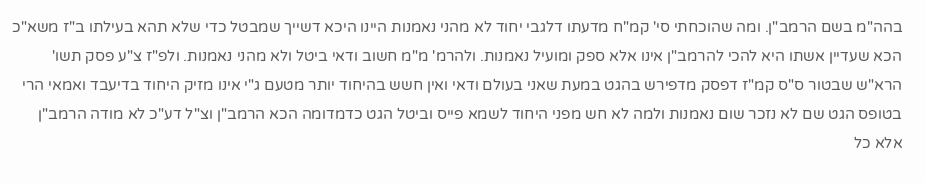בהה"מ בשם הרמב"ן. ומה שהוכחתי סי' קמ"ח מדעתו דלגבי יחוד לא מהני נאמנות היינו היכא דשייך שמבטל כדי שלא תהא בעילתו ב"ז משא"כ הכא שעדיין אשתו היא להכי להרמב"ן אינו אלא ספק ומועיל נאמנות. ולהרמ' מ"מ חשוב ודאי ביטל ולא מהני נאמנות. ולפ"ז צ"ע פסק תשו' הרא"ש שבטור ס"ס קמ"ז דפסק מדפירש בהגט במעת שאני בעולם ודאי ואין חשש בהיחוד יותר מטעם ג"י אינו מזיק היחוד בדיעבד ואמאי הרי בטופס הגט שם לא נזכר שום נאמנות ולמה לא חש מפני היחוד לשמא פייס וביטל הגט כדמדומה הכא הרמב"ן וצ"ל דע"כ לא מודה הרמב"ן אלא כל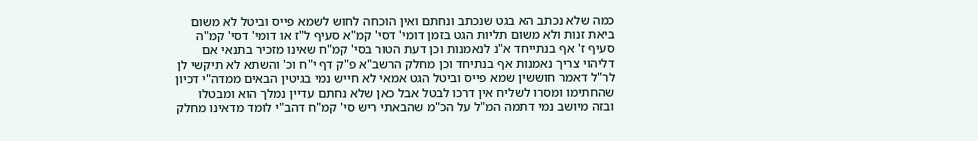כמה שלא נכתב הא בגט שנכתב ונחתם ואין הוכחה לחוש לשמא פייס וביטל לא משום ביאת זנות ולא משום תליות הגט בזמן דומי' דסי' קמ"א סעיף ל"ז או דומי' דסי' קמ"ה סעיף ז' אף בנתייחד א"נ לנאמנות וכן דעת הטור בסי' קמ"ח שאינו מזכיר בתנאי אם דליהוי צריך נאמנות אף בנתיחד וכן מחלק הרשב"א פ"ק דף י"ח וכ' והשתא לא תיקשי לן לר"ל דאמר חוששין שמא פייס וביטל הגט אמאי לא חייש נמי בגיטין הבאים ממדה"י דכיון שהחתימו ומסרו לשליח אין דרכו לבטל אבל כאן שלא נחתם עדיין נמלך הוא ומבטלו ובזה מיושב נמי דתמה המ"ל על הכ"מ שהבאתי ריש סי' קמ"ח דהב"י לומד מדאינו מחלק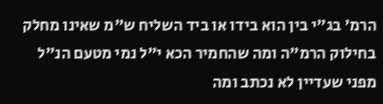הרמ' בג"י בין הוא בידו או ביד השליח ש"מ שאינו מחלק בחילוק הרמ"ה ומה שהחמיר הכא י"ל נמי מטעם הנ"ל מפני שעדיין לא נכתב ומה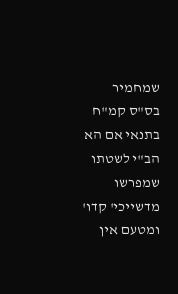שמחמיר בס"ס קמ"ח בתנאי אם הא הב"י לשטתו שמפרשו מדשייכי' קדו' ומטעם אין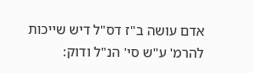אדם עושה ב"ז דס"ל דיש שייכות להרמ' ע"ש סי' הנ"ל ודוק: